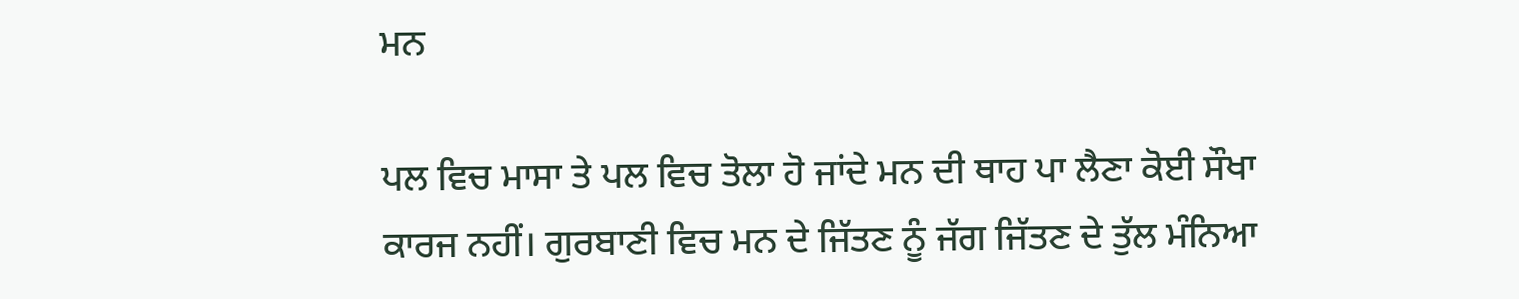ਮਨ

ਪਲ ਵਿਚ ਮਾਸਾ ਤੇ ਪਲ ਵਿਚ ਤੋਲਾ ਹੋ ਜਾਂਦੇ ਮਨ ਦੀ ਥਾਹ ਪਾ ਲੈਣਾ ਕੋਈ ਸੌਖਾ ਕਾਰਜ ਨਹੀਂ। ਗੁਰਬਾਣੀ ਵਿਚ ਮਨ ਦੇ ਜਿੱਤਣ ਨੂੰ ਜੱਗ ਜਿੱਤਣ ਦੇ ਤੁੱਲ ਮੰਨਿਆ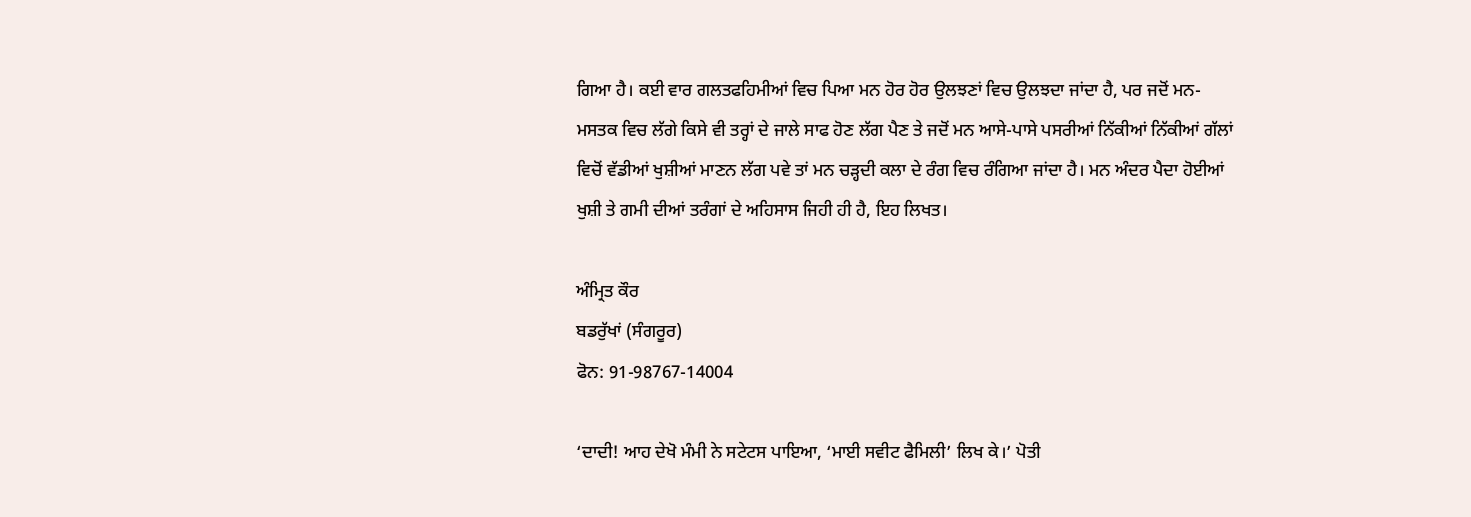ਗਿਆ ਹੈ। ਕਈ ਵਾਰ ਗਲਤਫਹਿਮੀਆਂ ਵਿਚ ਪਿਆ ਮਨ ਹੋਰ ਹੋਰ ਉਲਝਣਾਂ ਵਿਚ ਉਲਝਦਾ ਜਾਂਦਾ ਹੈ, ਪਰ ਜਦੋਂ ਮਨ-ਮਸਤਕ ਵਿਚ ਲੱਗੇ ਕਿਸੇ ਵੀ ਤਰ੍ਹਾਂ ਦੇ ਜਾਲੇ ਸਾਫ ਹੋਣ ਲੱਗ ਪੈਣ ਤੇ ਜਦੋਂ ਮਨ ਆਸੇ-ਪਾਸੇ ਪਸਰੀਆਂ ਨਿੱਕੀਆਂ ਨਿੱਕੀਆਂ ਗੱਲਾਂ ਵਿਚੋਂ ਵੱਡੀਆਂ ਖੁਸ਼ੀਆਂ ਮਾਣਨ ਲੱਗ ਪਵੇ ਤਾਂ ਮਨ ਚੜ੍ਹਦੀ ਕਲਾ ਦੇ ਰੰਗ ਵਿਚ ਰੰਗਿਆ ਜਾਂਦਾ ਹੈ। ਮਨ ਅੰਦਰ ਪੈਦਾ ਹੋਈਆਂ ਖੁਸ਼ੀ ਤੇ ਗਮੀ ਦੀਆਂ ਤਰੰਗਾਂ ਦੇ ਅਹਿਸਾਸ ਜਿਹੀ ਹੀ ਹੈ, ਇਹ ਲਿਖਤ।

ਅੰਮ੍ਰਿਤ ਕੌਰ
ਬਡਰੁੱਖਾਂ (ਸੰਗਰੂਰ)
ਫੋਨ: 91-98767-14004

‘ਦਾਦੀ! ਆਹ ਦੇਖੋ ਮੰਮੀ ਨੇ ਸਟੇਟਸ ਪਾਇਆ, ‘ਮਾਈ ਸਵੀਟ ਫੈਮਿਲੀ’ ਲਿਖ ਕੇ।’ ਪੋਤੀ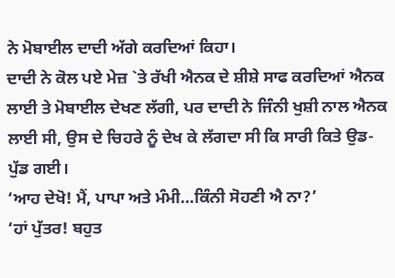ਨੇ ਮੋਬਾਈਲ ਦਾਦੀ ਅੱਗੇ ਕਰਦਿਆਂ ਕਿਹਾ।
ਦਾਦੀ ਨੇ ਕੋਲ ਪਏ ਮੇਜ਼ `ਤੇ ਰੱਖੀ ਐਨਕ ਦੇ ਸ਼ੀਸ਼ੇ ਸਾਫ ਕਰਦਿਆਂ ਐਨਕ ਲਾਈ ਤੇ ਮੋਬਾਈਲ ਦੇਖਣ ਲੱਗੀ, ਪਰ ਦਾਦੀ ਨੇ ਜਿੰਨੀ ਖੁਸ਼ੀ ਨਾਲ ਐਨਕ ਲਾਈ ਸੀ, ਉਸ ਦੇ ਚਿਹਰੇ ਨੂੰ ਦੇਖ ਕੇ ਲੱਗਦਾ ਸੀ ਕਿ ਸਾਰੀ ਕਿਤੇ ਉਡ-ਪੁੱਡ ਗਈ।
‘ਆਹ ਦੇਖੋ! ਮੈਂ, ਪਾਪਾ ਅਤੇ ਮੰਮੀ…ਕਿੰਨੀ ਸੋਹਣੀ ਐ ਨਾ?’
‘ਹਾਂ ਪੁੱਤਰ! ਬਹੁਤ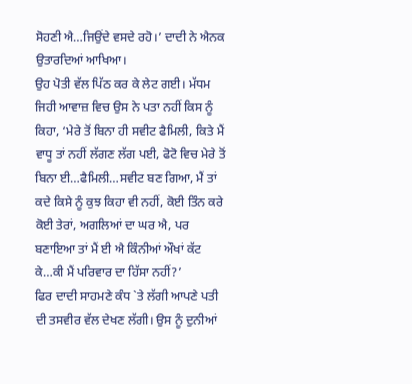ਸੋਹਣੀ ਐ…ਜਿਉਂਦੇ ਵਸਦੇ ਰਹੋ।’ ਦਾਦੀ ਨੇ ਐਨਕ ਉਤਾਰਦਿਆਂ ਆਖਿਆ।
ਉਹ ਪੋਤੀ ਵੱਲ ਪਿੱਠ ਕਰ ਕੇ ਲੇਟ ਗਈ। ਮੱਧਮ ਜਿਹੀ ਆਵਾਜ਼ ਵਿਚ ਉਸ ਨੇ ਪਤਾ ਨਹੀਂ ਕਿਸ ਨੂੰ ਕਿਹਾ, ‘ਮੇਰੇ ਤੋਂ ਬਿਨਾ ਹੀ ਸਵੀਟ ਫੈਮਿਲੀ, ਕਿਤੇ ਮੈਂ ਵਾਧੂ ਤਾਂ ਨਹੀਂ ਲੱਗਣ ਲੱਗ ਪਈ, ਫੋਟੋ ਵਿਚ ਮੇਰੇ ਤੋਂ ਬਿਨਾ ਈ…ਫੈਮਿਲੀ…ਸਵੀਟ ਬਣ ਗਿਆ, ਮੈਂ ਤਾਂ ਕਦੇ ਕਿਸੇ ਨੂੰ ਕੁਝ ਕਿਹਾ ਵੀ ਨਹੀਂ, ਕੋਈ ਤਿੰਨ ਕਰੇ ਕੋਈ ਤੇਰਾਂ, ਅਗਲਿਆਂ ਦਾ ਘਰ ਐ, ਪਰ ਬਣਾਇਆ ਤਾਂ ਮੈਂ ਈ ਐ ਕਿੰਨੀਆਂ ਔਖਾਂ ਕੱਟ ਕੇ…ਕੀ ਮੈਂ ਪਰਿਵਾਰ ਦਾ ਹਿੱਸਾ ਨਹੀਂ?’
ਫਿਰ ਦਾਦੀ ਸਾਹਮਣੇ ਕੰਧ `ਤੇ ਲੱਗੀ ਆਪਣੇ ਪਤੀ ਦੀ ਤਸਵੀਰ ਵੱਲ ਦੇਖਣ ਲੱਗੀ। ਉਸ ਨੂੰ ਦੁਨੀਆਂ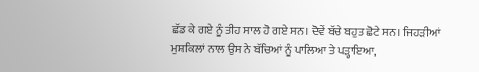ਛੱਡ ਕੇ ਗਏ ਨੂੰ ਤੀਹ ਸਾਲ ਹੋ ਗਏ ਸਨ। ਦੋਵੇਂ ਬੱਚੇ ਬਹੁਤ ਛੋਟੇ ਸਨ। ਜਿਹੜੀਆਂ ਮੁਸ਼ਕਿਲਾਂ ਨਾਲ ਉਸ ਨੇ ਬੱਚਿਆਂ ਨੂੰ ਪਾਲਿਆ ਤੇ ਪੜ੍ਹਾਇਆ,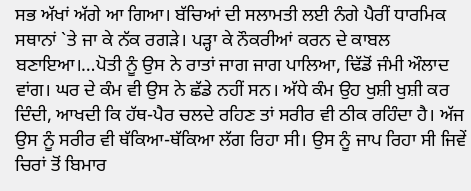ਸਭ ਅੱਖਾਂ ਅੱਗੇ ਆ ਗਿਆ। ਬੱਚਿਆਂ ਦੀ ਸਲਾਮਤੀ ਲਈ ਨੰਗੇ ਪੈਰੀਂ ਧਾਰਮਿਕ ਸਥਾਨਾਂ `ਤੇ ਜਾ ਕੇ ਨੱਕ ਰਗੜੇ। ਪੜ੍ਹਾ ਕੇ ਨੌਕਰੀਆਂ ਕਰਨ ਦੇ ਕਾਬਲ ਬਣਾਇਆ।…ਪੋਤੀ ਨੂੰ ਉਸ ਨੇ ਰਾਤਾਂ ਜਾਗ ਜਾਗ ਪਾਲਿਆ, ਢਿੱਡੋਂ ਜੰਮੀ ਔਲਾਦ ਵਾਂਗ। ਘਰ ਦੇ ਕੰਮ ਵੀ ਉਸ ਨੇ ਛੱਡੇ ਨਹੀਂ ਸਨ। ਅੱਧੇ ਕੰਮ ਉਹ ਖੁਸ਼ੀ ਖੁਸ਼ੀ ਕਰ ਦਿੰਦੀ, ਆਖਦੀ ਕਿ ਹੱਥ-ਪੈਰ ਚਲਦੇ ਰਹਿਣ ਤਾਂ ਸਰੀਰ ਵੀ ਠੀਕ ਰਹਿੰਦਾ ਹੈ। ਅੱਜ ਉਸ ਨੂੰ ਸਰੀਰ ਵੀ ਥੱਕਿਆ-ਥੱਕਿਆ ਲੱਗ ਰਿਹਾ ਸੀ। ਉਸ ਨੂੰ ਜਾਪ ਰਿਹਾ ਸੀ ਜਿਵੇਂ ਚਿਰਾਂ ਤੋਂ ਬਿਮਾਰ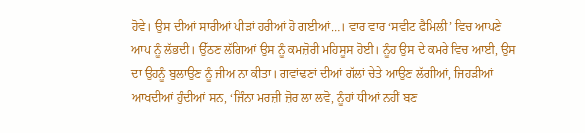ਹੋਵੇ। ਉਸ ਦੀਆਂ ਸਾਰੀਆਂ ਪੀੜਾਂ ਹਰੀਆਂ ਹੋ ਗਈਆਂ…। ਵਾਰ ਵਾਰ ‘ਸਵੀਟ ਫੈਮਿਲੀ’ ਵਿਚ ਆਪਣੇ ਆਪ ਨੂੰ ਲੱਭਦੀ। ਉੱਠਣ ਲੱਗਿਆਂ ਉਸ ਨੂੰ ਕਮਜ਼ੋਰੀ ਮਹਿਸੂਸ ਹੋਈ। ਨੂੰਹ ਉਸ ਦੇ ਕਮਰੇ ਵਿਚ ਆਈ, ਉਸ ਦਾ ਉਹਨੂੰ ਬੁਲਾਉਣ ਨੂੰ ਜੀਅ ਨਾ ਕੀਤਾ। ਗਵਾਂਢਣਾਂ ਦੀਆਂ ਗੱਲਾਂ ਚੇਤੇ ਆਉਣ ਲੱਗੀਆਂ, ਜਿਹੜੀਆਂ ਆਖਦੀਆਂ ਹੁੰਦੀਆਂ ਸਨ, ‘ਜਿੰਨਾ ਮਰਜ਼ੀ ਜ਼ੋਰ ਲਾ ਲਵੋ, ਨੂੰਹਾਂ ਧੀਆਂ ਨਹੀਂ ਬਣ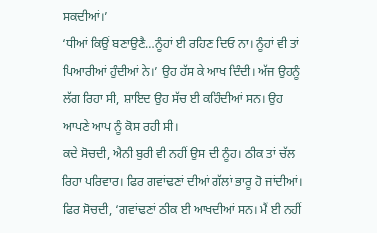ਸਕਦੀਆਂ।’
‘ਧੀਆਂ ਕਿਉਂ ਬਣਾਉਣੈ…ਨੂੰਹਾਂ ਈ ਰਹਿਣ ਦਿਓ ਨਾ। ਨੂੰਹਾਂ ਵੀ ਤਾਂ ਪਿਆਰੀਆਂ ਹੁੰਦੀਆਂ ਨੇ।’ ਉਹ ਹੱਸ ਕੇ ਆਖ ਦਿੰਦੀ। ਅੱਜ ਉਹਨੂੰ ਲੱਗ ਰਿਹਾ ਸੀ, ਸ਼ਾਇਦ ਉਹ ਸੱਚ ਈ ਕਹਿੰਦੀਆਂ ਸਨ। ਉਹ ਆਪਣੇ ਆਪ ਨੂੰ ਕੋਸ ਰਹੀ ਸੀ।
ਕਦੇ ਸੋਚਦੀ, ਐਨੀ ਬੁਰੀ ਵੀ ਨਹੀਂ ਉਸ ਦੀ ਨੂੰਹ। ਠੀਕ ਤਾਂ ਚੱਲ ਰਿਹਾ ਪਰਿਵਾਰ। ਫਿਰ ਗਵਾਂਢਣਾਂ ਦੀਆਂ ਗੱਲਾਂ ਭਾਰੂ ਹੋ ਜਾਂਦੀਆਂ। ਫਿਰ ਸੋਚਦੀ, ‘ਗਵਾਂਢਣਾਂ ਠੀਕ ਈ ਆਖਦੀਆਂ ਸਨ। ਮੈਂ ਈ ਨਹੀਂ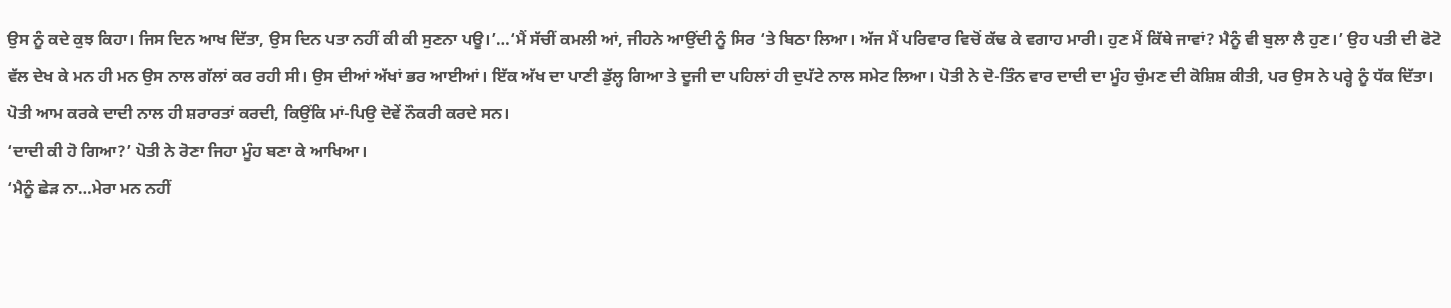ਉਸ ਨੂੰ ਕਦੇ ਕੁਝ ਕਿਹਾ। ਜਿਸ ਦਿਨ ਆਖ ਦਿੱਤਾ, ਉਸ ਦਿਨ ਪਤਾ ਨਹੀਂ ਕੀ ਕੀ ਸੁਣਨਾ ਪਊ।’…‘ਮੈਂ ਸੱਚੀਂ ਕਮਲੀ ਆਂ, ਜੀਹਨੇ ਆਉਂਦੀ ਨੂੰ ਸਿਰ ‘ਤੇ ਬਿਠਾ ਲਿਆ। ਅੱਜ ਮੈਂ ਪਰਿਵਾਰ ਵਿਚੋਂ ਕੱਢ ਕੇ ਵਗਾਹ ਮਾਰੀ। ਹੁਣ ਮੈਂ ਕਿੱਥੇ ਜਾਵਾਂ? ਮੈਨੂੰ ਵੀ ਬੁਲਾ ਲੈ ਹੁਣ।’ ਉਹ ਪਤੀ ਦੀ ਫੋਟੋ ਵੱਲ ਦੇਖ ਕੇ ਮਨ ਹੀ ਮਨ ਉਸ ਨਾਲ ਗੱਲਾਂ ਕਰ ਰਹੀ ਸੀ। ਉਸ ਦੀਆਂ ਅੱਖਾਂ ਭਰ ਆਈਆਂ। ਇੱਕ ਅੱਖ ਦਾ ਪਾਣੀ ਡੁੱਲ੍ਹ ਗਿਆ ਤੇ ਦੂਜੀ ਦਾ ਪਹਿਲਾਂ ਹੀ ਦੁਪੱਟੇ ਨਾਲ ਸਮੇਟ ਲਿਆ। ਪੋਤੀ ਨੇ ਦੋ-ਤਿੰਨ ਵਾਰ ਦਾਦੀ ਦਾ ਮੂੰਹ ਚੁੰਮਣ ਦੀ ਕੋਸ਼ਿਸ਼ ਕੀਤੀ, ਪਰ ਉਸ ਨੇ ਪਰ੍ਹੇ ਨੂੰ ਧੱਕ ਦਿੱਤਾ। ਪੋਤੀ ਆਮ ਕਰਕੇ ਦਾਦੀ ਨਾਲ ਹੀ ਸ਼ਰਾਰਤਾਂ ਕਰਦੀ, ਕਿਉਂਕਿ ਮਾਂ-ਪਿਉ ਦੋਵੇਂ ਨੌਕਰੀ ਕਰਦੇ ਸਨ।
‘ਦਾਦੀ ਕੀ ਹੋ ਗਿਆ?’ ਪੋਤੀ ਨੇ ਰੋਣਾ ਜਿਹਾ ਮੂੰਹ ਬਣਾ ਕੇ ਆਖਿਆ।
‘ਮੈਨੂੰ ਛੇੜ ਨਾ…ਮੇਰਾ ਮਨ ਨਹੀਂ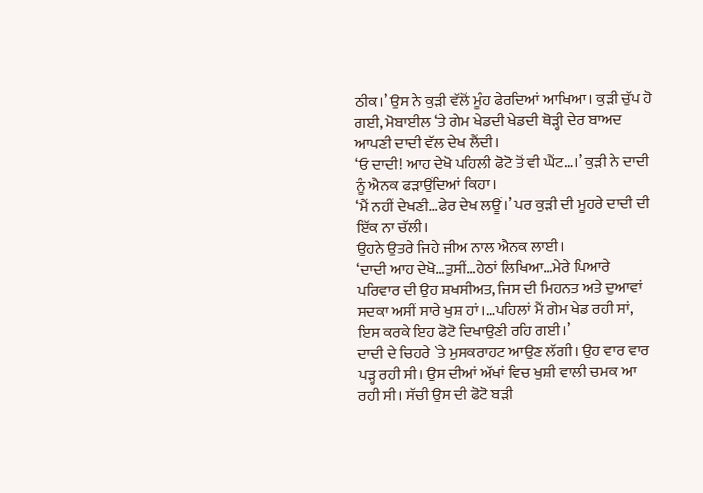ਠੀਕ।’ ਉਸ ਨੇ ਕੁੜੀ ਵੱਲੋਂ ਮੂੰਹ ਫੇਰਦਿਆਂ ਆਖਿਆ। ਕੁੜੀ ਚੁੱਪ ਹੋ ਗਈ, ਮੋਬਾਈਲ ‘ਤੇ ਗੇਮ ਖੇਡਦੀ ਖੇਡਦੀ ਥੋੜ੍ਹੀ ਦੇਰ ਬਾਅਦ ਆਪਣੀ ਦਾਦੀ ਵੱਲ ਦੇਖ ਲੈਂਦੀ।
‘ਓ ਦਾਦੀ! ਆਹ ਦੇਖੋ ਪਹਿਲੀ ਫੋਟੋ ਤੋਂ ਵੀ ਘੈਂਟ…।’ ਕੁੜੀ ਨੇ ਦਾਦੀ ਨੂੰ ਐਨਕ ਫੜਾਉਂਦਿਆਂ ਕਿਹਾ।
‘ਮੈਂ ਨਹੀਂ ਦੇਖਣੀ…ਫੇਰ ਦੇਖ ਲਊਂ।’ ਪਰ ਕੁੜੀ ਦੀ ਮੂਹਰੇ ਦਾਦੀ ਦੀ ਇੱਕ ਨਾ ਚੱਲੀ।
ਉਹਨੇ ਉਤਰੇ ਜਿਹੇ ਜੀਅ ਨਾਲ ਐਨਕ ਲਾਈ।
‘ਦਾਦੀ ਆਹ ਦੇਖੋ…ਤੁਸੀਂ…ਹੇਠਾਂ ਲਿਖਿਆ…ਮੇਰੇ ਪਿਆਰੇ ਪਰਿਵਾਰ ਦੀ ਉਹ ਸ਼ਖਸੀਅਤ, ਜਿਸ ਦੀ ਮਿਹਨਤ ਅਤੇ ਦੁਆਵਾਂ ਸਦਕਾ ਅਸੀਂ ਸਾਰੇ ਖੁਸ਼ ਹਾਂ।…ਪਹਿਲਾਂ ਮੈਂ ਗੇਮ ਖੇਡ ਰਹੀ ਸਾਂ, ਇਸ ਕਰਕੇ ਇਹ ਫੋਟੋ ਦਿਖਾਉਣੀ ਰਹਿ ਗਈ।’
ਦਾਦੀ ਦੇ ਚਿਹਰੇ `ਤੇ ਮੁਸਕਰਾਹਟ ਆਉਣ ਲੱਗੀ। ਉਹ ਵਾਰ ਵਾਰ ਪੜ੍ਹ ਰਹੀ ਸੀ। ਉਸ ਦੀਆਂ ਅੱਖਾਂ ਵਿਚ ਖੁਸ਼ੀ ਵਾਲੀ ਚਮਕ ਆ ਰਹੀ ਸੀ। ਸੱਚੀ ਉਸ ਦੀ ਫੋਟੋ ਬੜੀ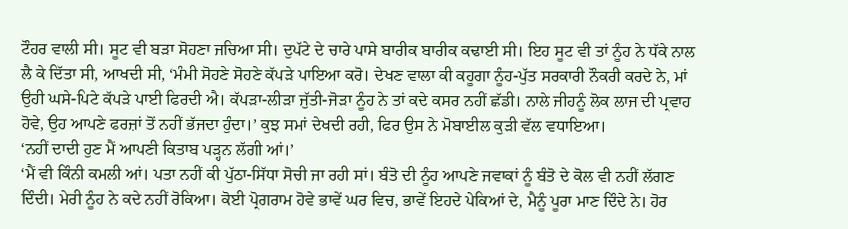ਟੌਹਰ ਵਾਲੀ ਸੀ। ਸੂਟ ਵੀ ਬੜਾ ਸੋਹਣਾ ਜਚਿਆ ਸੀ। ਦੁਪੱਟੇ ਦੇ ਚਾਰੇ ਪਾਸੇ ਬਾਰੀਕ ਬਾਰੀਕ ਕਢਾਈ ਸੀ। ਇਹ ਸੂਟ ਵੀ ਤਾਂ ਨੂੰਹ ਨੇ ਧੱਕੇ ਨਾਲ ਲੈ ਕੇ ਦਿੱਤਾ ਸੀ, ਆਖਦੀ ਸੀ, ‘ਮੰਮੀ ਸੋਹਣੇ ਸੋਹਣੇ ਕੱਪੜੇ ਪਾਇਆ ਕਰੋ। ਦੇਖਣ ਵਾਲਾ ਕੀ ਕਹੂਗਾ ਨੂੰਹ-ਪੁੱਤ ਸਰਕਾਰੀ ਨੌਕਰੀ ਕਰਦੇ ਨੇ, ਮਾਂ ਉਹੀ ਘਸੇ-ਪਿਟੇ ਕੱਪੜੇ ਪਾਈ ਫਿਰਦੀ ਐ। ਕੱਪੜਾ-ਲੀੜਾ ਜੁੱਤੀ-ਜੋੜਾ ਨੂੰਹ ਨੇ ਤਾਂ ਕਦੇ ਕਸਰ ਨਹੀਂ ਛੱਡੀ। ਨਾਲੇ ਜੀਹਨੂੰ ਲੋਕ ਲਾਜ ਦੀ ਪ੍ਰਵਾਹ ਹੋਵੇ, ਉਹ ਆਪਣੇ ਫਰਜ਼ਾਂ ਤੋਂ ਨਹੀਂ ਭੱਜਦਾ ਹੁੰਦਾ।’ ਕੁਝ ਸਮਾਂ ਦੇਖਦੀ ਰਹੀ, ਫਿਰ ਉਸ ਨੇ ਮੋਬਾਈਲ ਕੁੜੀ ਵੱਲ ਵਧਾਇਆ।
‘ਨਹੀਂ ਦਾਦੀ ਹੁਣ ਮੈਂ ਆਪਣੀ ਕਿਤਾਬ ਪੜ੍ਹਨ ਲੱਗੀ ਆਂ।’
‘ਮੈਂ ਵੀ ਕਿੰਨੀ ਕਮਲੀ ਆਂ। ਪਤਾ ਨਹੀਂ ਕੀ ਪੁੱਠਾ-ਸਿੱਧਾ ਸੋਚੀ ਜਾ ਰਹੀ ਸਾਂ। ਬੰਤੋ ਦੀ ਨੂੰਹ ਆਪਣੇ ਜਵਾਕਾਂ ਨੂੰ ਬੰਤੋ ਦੇ ਕੋਲ ਵੀ ਨਹੀਂ ਲੱਗਣ ਦਿੰਦੀ। ਮੇਰੀ ਨੂੰਹ ਨੇ ਕਦੇ ਨਹੀਂ ਰੋਕਿਆ। ਕੋਈ ਪ੍ਰੋਗਰਾਮ ਹੋਵੇ ਭਾਵੇਂ ਘਰ ਵਿਚ, ਭਾਵੇਂ ਇਹਦੇ ਪੇਕਿਆਂ ਦੇ, ਮੈਨੂੰ ਪੂਰਾ ਮਾਣ ਦਿੰਦੇ ਨੇ। ਹੋਰ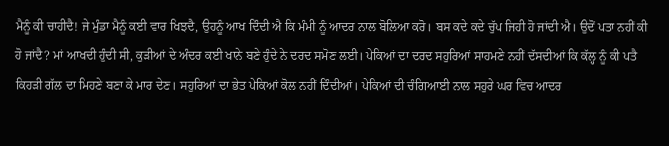ਮੈਨੂੰ ਕੀ ਚਾਹੀਦੈ! ਜੇ ਮੁੰਡਾ ਮੈਨੂੰ ਕਈ ਵਾਰ ਖਿਝਦੈ, ਉਹਨੂੰ ਆਖ ਦਿੰਦੀ ਐ ਕਿ ਮੰਮੀ ਨੂੰ ਆਦਰ ਨਾਲ ਬੋਲਿਆ ਕਰੋ। ਬਸ ਕਦੇ ਕਦੇ ਚੁੱਪ ਜਿਹੀ ਹੋ ਜਾਂਦੀ ਐ। ਉਦੋਂ ਪਤਾ ਨਹੀਂ ਕੀ ਹੋ ਜਾਂਦੈ? ਮਾਂ ਆਖਦੀ ਹੁੰਦੀ ਸੀ, ਕੁੜੀਆਂ ਦੇ ਅੰਦਰ ਕਈ ਖਾਨੇ ਬਣੇ ਹੁੰਦੇ ਨੇ ਦਰਦ ਸਮੋਣ ਲਈ। ਪੇਕਿਆਂ ਦਾ ਦਰਦ ਸਹੁਰਿਆਂ ਸਾਹਮਣੇ ਨਹੀਂ ਦੱਸਦੀਆਂ ਕਿ ਕੱਲ੍ਹ ਨੂੰ ਕੀ ਪਤੈ ਕਿਹੜੀ ਗੱਲ ਦਾ ਮਿਹਣੇ ਬਣਾ ਕੇ ਮਾਰ ਦੇਣ। ਸਹੁਰਿਆਂ ਦਾ ਭੇਤ ਪੇਕਿਆਂ ਕੋਲ ਨਹੀਂ ਦਿੰਦੀਆਂ। ਪੇਕਿਆਂ ਦੀ ਚੰਗਿਆਈ ਨਾਲ ਸਹੁਰੇ ਘਰ ਵਿਚ ਆਦਰ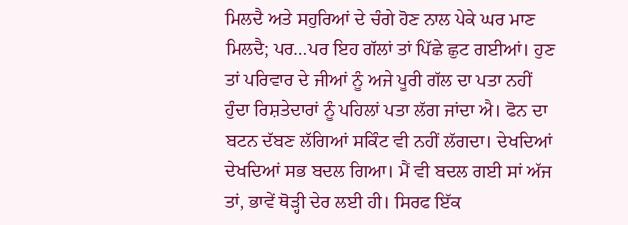ਮਿਲਦੈ ਅਤੇ ਸਹੁਰਿਆਂ ਦੇ ਚੰਗੇ ਹੋਣ ਨਾਲ ਪੇਕੇ ਘਰ ਮਾਣ ਮਿਲਦੈ; ਪਰ…ਪਰ ਇਹ ਗੱਲਾਂ ਤਾਂ ਪਿੱਛੇ ਛੁਟ ਗਈਆਂ। ਹੁਣ ਤਾਂ ਪਰਿਵਾਰ ਦੇ ਜੀਆਂ ਨੂੰ ਅਜੇ ਪੂਰੀ ਗੱਲ ਦਾ ਪਤਾ ਨਹੀਂ ਹੁੰਦਾ ਰਿਸ਼ਤੇਦਾਰਾਂ ਨੂੰ ਪਹਿਲਾਂ ਪਤਾ ਲੱਗ ਜਾਂਦਾ ਐ। ਫੋਨ ਦਾ ਬਟਨ ਦੱਬਣ ਲੱਗਿਆਂ ਸਕਿੰਟ ਵੀ ਨਹੀਂ ਲੱਗਦਾ। ਦੇਖਦਿਆਂ ਦੇਖਦਿਆਂ ਸਭ ਬਦਲ ਗਿਆ। ਮੈਂ ਵੀ ਬਦਲ ਗਈ ਸਾਂ ਅੱਜ ਤਾਂ, ਭਾਵੇਂ ਥੋੜ੍ਹੀ ਦੇਰ ਲਈ ਹੀ। ਸਿਰਫ ਇੱਕ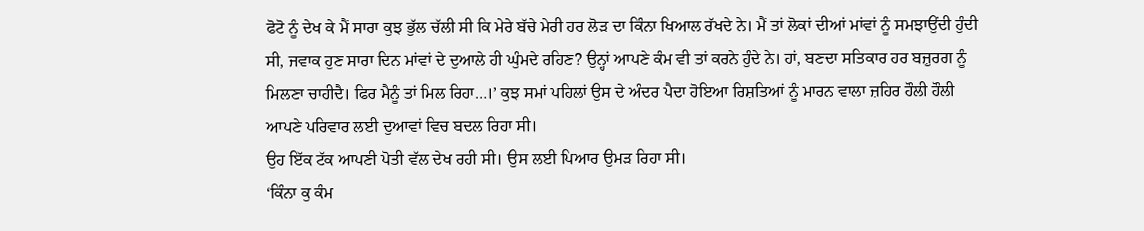ਫੋਟੋ ਨੂੰ ਦੇਖ ਕੇ ਮੈਂ ਸਾਰਾ ਕੁਝ ਭੁੱਲ ਚੱਲੀ ਸੀ ਕਿ ਮੇਰੇ ਬੱਚੇ ਮੇਰੀ ਹਰ ਲੋੜ ਦਾ ਕਿੰਨਾ ਖਿਆਲ ਰੱਖਦੇ ਨੇ। ਮੈਂ ਤਾਂ ਲੋਕਾਂ ਦੀਆਂ ਮਾਂਵਾਂ ਨੂੰ ਸਮਝਾਉਂਦੀ ਹੁੰਦੀ ਸੀ, ਜਵਾਕ ਹੁਣ ਸਾਰਾ ਦਿਨ ਮਾਂਵਾਂ ਦੇ ਦੁਆਲੇ ਹੀ ਘੁੰਮਦੇ ਰਹਿਣ? ਉਨ੍ਹਾਂ ਆਪਣੇ ਕੰਮ ਵੀ ਤਾਂ ਕਰਨੇ ਹੁੰਦੇ ਨੇ। ਹਾਂ, ਬਣਦਾ ਸਤਿਕਾਰ ਹਰ ਬਜ਼ੁਰਗ ਨੂੰ ਮਿਲਣਾ ਚਾਹੀਦੈ। ਫਿਰ ਮੈਨੂੰ ਤਾਂ ਮਿਲ ਰਿਹਾ…।’ ਕੁਝ ਸਮਾਂ ਪਹਿਲਾਂ ਉਸ ਦੇ ਅੰਦਰ ਪੈਦਾ ਹੋਇਆ ਰਿਸ਼ਤਿਆਂ ਨੂੰ ਮਾਰਨ ਵਾਲਾ ਜ਼ਹਿਰ ਹੌਲੀ ਹੌਲੀ ਆਪਣੇ ਪਰਿਵਾਰ ਲਈ ਦੁਆਵਾਂ ਵਿਚ ਬਦਲ ਰਿਹਾ ਸੀ।
ਉਹ ਇੱਕ ਟੱਕ ਆਪਣੀ ਪੋਤੀ ਵੱਲ ਦੇਖ ਰਹੀ ਸੀ। ਉਸ ਲਈ ਪਿਆਰ ਉਮੜ ਰਿਹਾ ਸੀ।
‘ਕਿੰਨਾ ਕੁ ਕੰਮ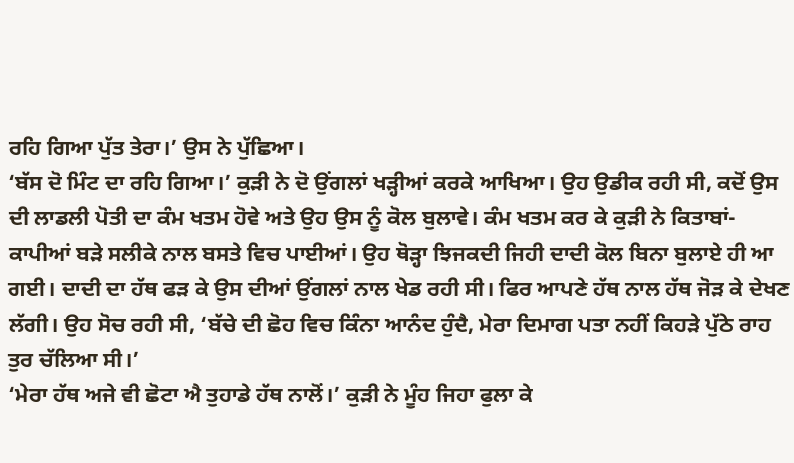ਰਹਿ ਗਿਆ ਪੁੱਤ ਤੇਰਾ।’ ਉਸ ਨੇ ਪੁੱਛਿਆ।
‘ਬੱਸ ਦੋ ਮਿੰਟ ਦਾ ਰਹਿ ਗਿਆ।’ ਕੁੜੀ ਨੇ ਦੋ ਉਂਗਲਾਂ ਖੜ੍ਹੀਆਂ ਕਰਕੇ ਆਖਿਆ। ਉਹ ਉਡੀਕ ਰਹੀ ਸੀ, ਕਦੋਂ ਉਸ ਦੀ ਲਾਡਲੀ ਪੋਤੀ ਦਾ ਕੰਮ ਖਤਮ ਹੋਵੇ ਅਤੇ ਉਹ ਉਸ ਨੂੰ ਕੋਲ ਬੁਲਾਵੇ। ਕੰਮ ਖਤਮ ਕਰ ਕੇ ਕੁੜੀ ਨੇ ਕਿਤਾਬਾਂ-ਕਾਪੀਆਂ ਬੜੇ ਸਲੀਕੇ ਨਾਲ ਬਸਤੇ ਵਿਚ ਪਾਈਆਂ। ਉਹ ਥੋੜ੍ਹਾ ਝਿਜਕਦੀ ਜਿਹੀ ਦਾਦੀ ਕੋਲ ਬਿਨਾ ਬੁਲਾਏ ਹੀ ਆ ਗਈ। ਦਾਦੀ ਦਾ ਹੱਥ ਫੜ ਕੇ ਉਸ ਦੀਆਂ ਉਂਗਲਾਂ ਨਾਲ ਖੇਡ ਰਹੀ ਸੀ। ਫਿਰ ਆਪਣੇ ਹੱਥ ਨਾਲ ਹੱਥ ਜੋੜ ਕੇ ਦੇਖਣ ਲੱਗੀ। ਉਹ ਸੋਚ ਰਹੀ ਸੀ, ‘ਬੱਚੇ ਦੀ ਛੋਹ ਵਿਚ ਕਿੰਨਾ ਆਨੰਦ ਹੁੰਦੈ, ਮੇਰਾ ਦਿਮਾਗ ਪਤਾ ਨਹੀਂ ਕਿਹੜੇ ਪੁੱਠੇ ਰਾਹ ਤੁਰ ਚੱਲਿਆ ਸੀ।’
‘ਮੇਰਾ ਹੱਥ ਅਜੇ ਵੀ ਛੋਟਾ ਐ ਤੁਹਾਡੇ ਹੱਥ ਨਾਲੋਂ।’ ਕੁੜੀ ਨੇ ਮੂੰਹ ਜਿਹਾ ਫੁਲਾ ਕੇ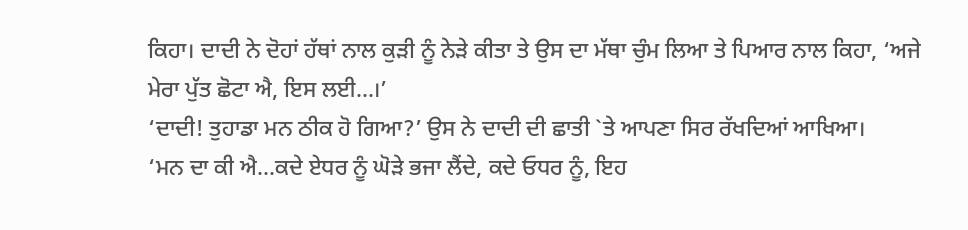ਕਿਹਾ। ਦਾਦੀ ਨੇ ਦੋਹਾਂ ਹੱਥਾਂ ਨਾਲ ਕੁੜੀ ਨੂੰ ਨੇੜੇ ਕੀਤਾ ਤੇ ਉਸ ਦਾ ਮੱਥਾ ਚੁੰਮ ਲਿਆ ਤੇ ਪਿਆਰ ਨਾਲ ਕਿਹਾ, ‘ਅਜੇ ਮੇਰਾ ਪੁੱਤ ਛੋਟਾ ਐ, ਇਸ ਲਈ…।’
‘ਦਾਦੀ! ਤੁਹਾਡਾ ਮਨ ਠੀਕ ਹੋ ਗਿਆ?’ ਉਸ ਨੇ ਦਾਦੀ ਦੀ ਛਾਤੀ `ਤੇ ਆਪਣਾ ਸਿਰ ਰੱਖਦਿਆਂ ਆਖਿਆ।
‘ਮਨ ਦਾ ਕੀ ਐ…ਕਦੇ ਏਧਰ ਨੂੰ ਘੋੜੇ ਭਜਾ ਲੈਂਦੇ, ਕਦੇ ਓਧਰ ਨੂੰ, ਇਹ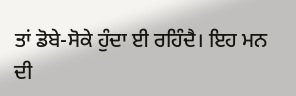ਤਾਂ ਡੋਬੇ-ਸੋਕੇ ਹੁੰਦਾ ਈ ਰਹਿੰਦੈ। ਇਹ ਮਨ ਦੀ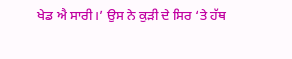ਖੇਡ ਐ ਸਾਰੀ।’ ਉਸ ਨੇ ਕੁੜੀ ਦੇ ਸਿਰ ‘ਤੇ ਹੱਥ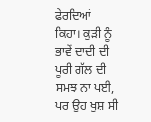ਫੇਰਦਿਆਂ ਕਿਹਾ। ਕੁੜੀ ਨੂੰ ਭਾਵੇਂ ਦਾਦੀ ਦੀ ਪੂਰੀ ਗੱਲ ਦੀ ਸਮਝ ਨਾ ਪਈ, ਪਰ ਉਹ ਖੁਸ਼ ਸੀ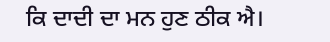ਕਿ ਦਾਦੀ ਦਾ ਮਨ ਹੁਣ ਠੀਕ ਐ।